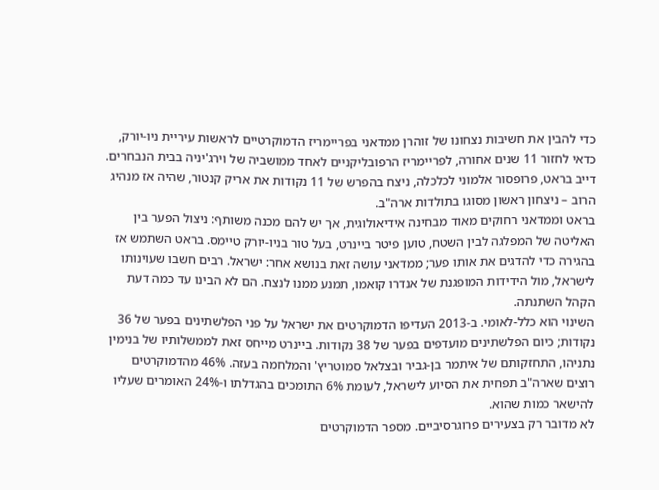כדי להבין את חשיבות נצחונו של זוהרן ממדאני בפריימריז הדמוקרטיים לראשות עיריית ניו-יורק, כדאי לחזור 11 שנים אחורה, לפריימריז הרפובליקניים לאחד ממושביה של וירג'יניה בבית הנבחרים. דייב בראט, פרופסור אלמוני לכלכלה, ניצח בהפרש של 11 נקודות את אריק קנטור, שהיה אז מנהיג הרוב – ניצחון ראשון מסוגו בתולדות ארה"ב.
בראט וממדאני רחוקים מאוד מבחינה אידיאולוגית, אך יש להם מכנה משותף: ניצול הפער בין האליטה של המפלגה לבין השטח, טוען פיטר ביינרט, בעל טור בניו-יורק טיימס. בראט השתמש אז בהגירה כדי להדגים את אותו פער; ממדאני עושה זאת בנושא אחר: ישראל. רבים חשבו שעוינותו לישראל, מול הידידות המופגנת של אנדרו קואמו, תמנע ממנו לנצח. הם לא הבינו עד כמה דעת הקהל השתנתה.
השינוי הוא כלל-לאומי. ב-2013 העדיפו הדמוקרטים את ישראל על פני הפלשתינים בפער של 36 נקודות; כיום הפלשתינים מועדפים בפער של 38 נקודות. ביינרט מייחס זאת לממשלותיו של בנימין נתניהו, התחזקותם של איתמר בן-גביר ובצלאל סמוטריץ' והמלחמה בעזה. 46% מהדמוקרטים רוצים שארה"ב תפחית את הסיוע לישראל, לעומת 6% התומכים בהגדלתו ו-24% האומרים שעליו להישאר כמות שהוא.
לא מדובר רק בצעירים פרוגרסיביים. מספר הדמוקרטים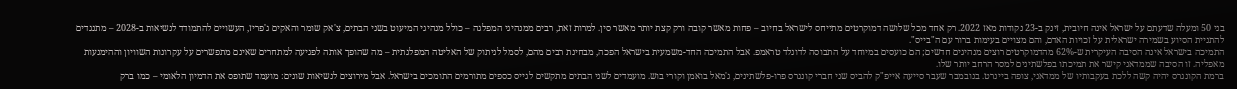בני 50 ומעלה שדעתם על ישראל אינה חיובית, זינק ב-23 נקודות מאז 2022. רק אחד מכל שלושה דמוקרטים מתייחס לישראל בחיוב – פחות מאשר קובה ורק קצת יותר מאשר סין. למרות זאת, רבים ממנהיגי המפלגה – כולל מנהיגי המיעוט בשני הבתים, צ'אק שומר והאקים ג'פריז, העשויים להתמודד לנשיאות ב-2028 – מתנגדים להתניית הסיוע בשמירה ישראלית על זכויות האדם, והם מצויים בעימות ברור עם ה"בייס".
התמיכה בישראל אינה הסיבה העיקרית ש-62% מהדמוקרטים רוצים מנהיגים חדשים; הם כועסים במיוחד על התבוסה לדונלד טראמפ. אבל התמיכה החד-משמעית בישראל הפכה, מבחינת רבים מהם, לסמל לניתוק של האליטה המפלגתית – מה שהופך אותה לפגיעה למתחרים שאינם מתפשרים על עקרונות השוויון וההימנעות מאפליה. זו הסיבה שממדאני קישר את תמיכתו בפלשתינים למסר הרחב יותר שלו.
ברמת הקונגרס יהיה קשה ללכת בעקבותיו של ממדאני, צופה ביינרט. בנובמבר שעבר סייעה אייפ"ק להביס שני חברי קונגרס פרו-פלשתינים, ג'מאל בואמן וקורי בוש. מועמדים לשני הבתים מתקשים לגייס כספים מתורמים התומכים בישראל. אבל מירוצים לנשיאות שונים: מועמד שתופס את הדמיון הלאומי – כמו ברק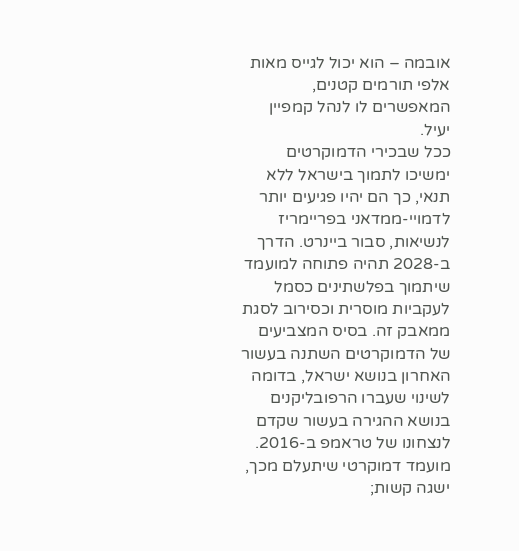אובמה – הוא יכול לגייס מאות אלפי תורמים קטנים, המאפשרים לו לנהל קמפיין יעיל.
ככל שבכירי הדמוקרטים ימשיכו לתמוך בישראל ללא תנאי, כך הם יהיו פגיעים יותר לדמויי-ממדאני בפריימריז לנשיאות, סבור ביינרט. הדרך ב-2028 תהיה פתוחה למועמד שיתמוך בפלשתינים כסמל לעקביות מוסרית וכסירוב לסגת ממאבק זה. בסיס המצביעים של הדמוקרטים השתנה בעשור האחרון בנושא ישראל, בדומה לשינוי שעברו הרפובליקנים בנושא ההגירה בעשור שקדם לנצחונו של טראמפ ב-2016. מועמד דמוקרטי שיתעלם מכך, ישגה קשות;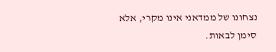נצחונו של ממדאני אינו מקרי, אלא סימן לבאות.